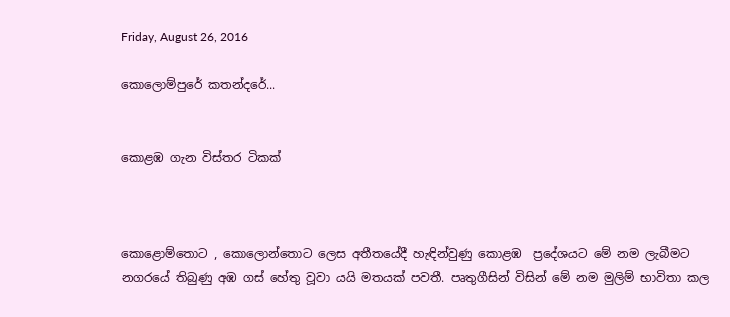Friday, August 26, 2016

කොලොම්පුරේ කතන්දරේ...


කොළඹ ගැන විස්තර ටිකක්



කොළොම්තොට , කොලොන්තොට ලෙස අතීතයේදී හැඳින්වුණු කොළඹ  ප්‍රදේශයට මේ නම ලැබීමට නගරයේ තිබුණු අඹ ගස් හේතු වූවා යයි මතයක් පවතී. පෘතුගීසින් විසින් මේ නම මුලිම් භාවිතා කල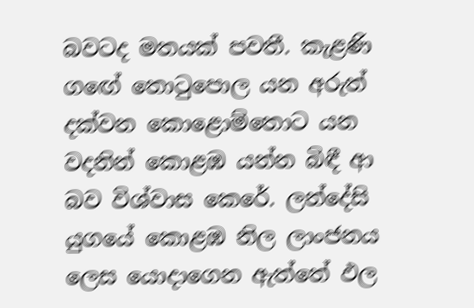බවටද මතයක් පවතී. කැළණි ගඟේ තොටුපොල යන අරුත් දක්වන කොළොම්තොට යන වදනින් කොළඹ යන්න බිඳී ආ බව විශ්වාස කෙරේ. ලන්දේසි යුගයේ කොළඹ නිල ලාංජනය ලෙස යොදාගෙන ඇත්තේ ඵල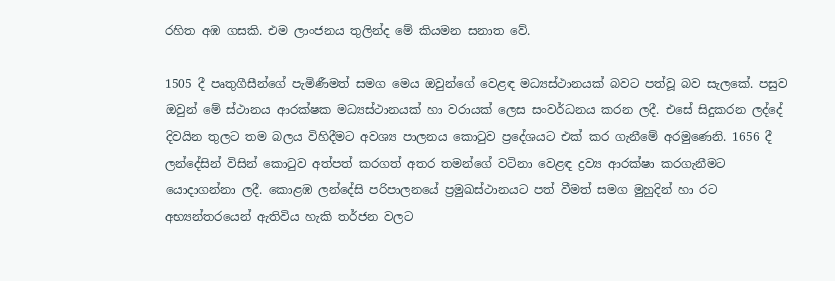රහිත අඹ ගසකි. එම ලාංජනය තුලින්ද මේ කියමන සනාත වේ.

1505 දී පෘතුගීසීන්ගේ පැමිණීමත් සමග මෙය ඔවුන්ගේ වෙළඳ මධ්‍යස්ථානයක් බවට පත්වූ බව සැලකේ. පසුව ඔවුන් මේ ස්ථානය ආරක්ෂක මධ්‍යස්ථානයක් හා වරායක් ලෙස සංවර්ධනය කරන ලදී. එසේ සිදුකරන ලද්දේ දිවයින තුලට තම බලය විහිදීමට අවශ්‍ය පාලනය කොටුව ප්‍රදේශයට එක් කර ගැනීමේ අරමුණෙනි. 1656 දී ලන්දේසින් විසින් කොටුව අත්පත් කරගත් අතර තමන්ගේ වටිනා වෙළඳ ද්‍රව්‍ය ආරක්ෂා කරගැනීමට යොදාගන්නා ලදී. කොළඹ ලන්දේසි පරිපාලනයේ ප්‍රමුඛස්ථානයට පත් වීමත් සමග මුහුදින් හා රට අභ්‍යන්තරයෙන් ඇතිවිය හැකි තර්ජන වලට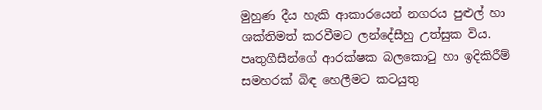මුහුණ දීය හැකි ආකාරයෙන් නගරය පුළුල් හා ශක්තිමත් කරවීමට ලන්දේසීහු උත්සුක විය. පෘතුගීසීන්ගේ ආරක්ෂක බලකොටු හා ඉදිකිරීම් සමහරක් බිඳ හෙලීමට කටයුතු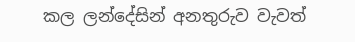කල ලන්දේසින් අනතුරුව වැවත්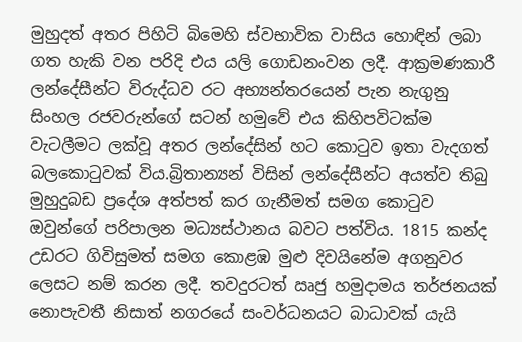මුහුදත් අතර පිහිටි බිමෙහි ස්වභාවික වාසිය හොඳින් ලබා ගත හැකි වන පරිදි එය යලි ගොඩනංවන ලදී. ආක්‍රමණකාරී ලන්දේසීන්ට විරුද්ධව රට අභ්‍යන්තරයෙන් පැන නැගුනු සිංහල රජවරුන්ගේ සටන් හමුවේ එය කිහිපවිටක්ම වැටලීමට ලක්වූ අතර ලන්දේසින් හට කොටුව ඉතා වැදගත් බලකොටුවක් විය.බ්‍රිතාන්‍යන් විසින් ලන්දේසීන්ට අයත්ව තිබු මුහුදුබඩ ප්‍රදේශ අත්පත් කර ගැනීමත් සමග කොටුව ඔවුන්ගේ පරිපාලන මධ්‍යස්ථානය බවට පත්විය. 1815 කන්ද උඩරට ගිවිසුමත් සමග කොළඹ මුළු දිවයිනේම අගනුවර ලෙසට නම් කරන ලදී. තවදුරටත් ඍජු හමුදාමය තර්ජනයක් නොපැවතී නිසාත් නගරයේ සංවර්ධනයට බාධාවක් යැයි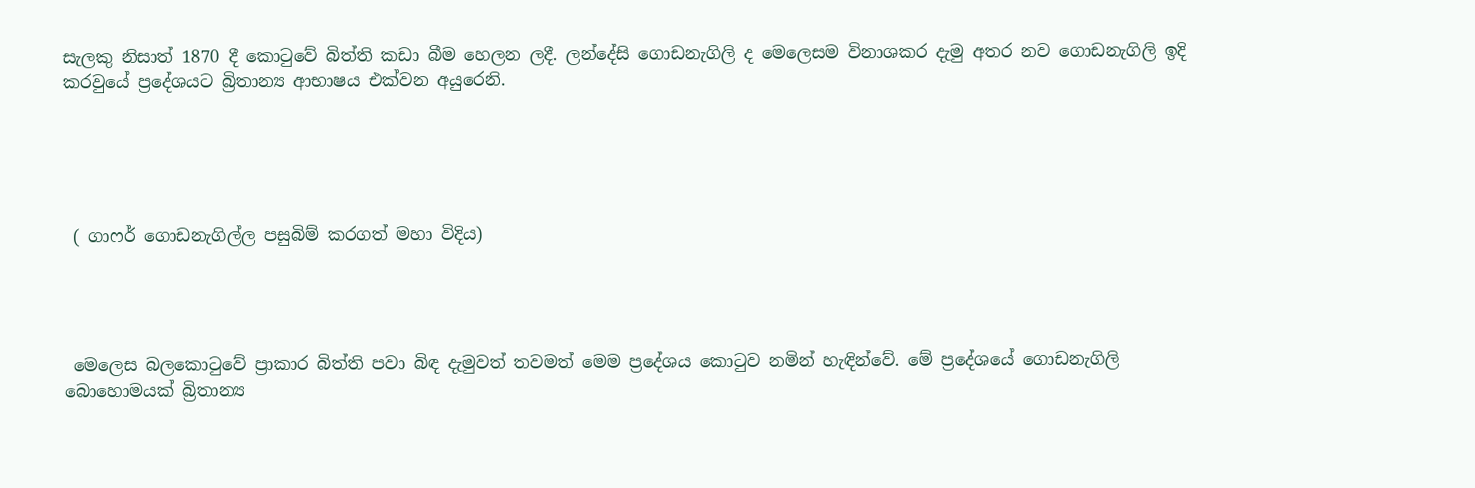සැලකු නිසාත් 1870 දී කොටුවේ බිත්ති කඩා බීම හෙලන ලදී. ලන්දේසි ගොඩනැගිලි ද මෙලෙසම විනාශකර දැමු අතර නව ගොඩනැගිලි ඉදි කරවුයේ ප්‍රදේශයට බ්‍රිතාන්‍ය ආභාෂය එක්වන අයුරෙනි.





 ( ගාෆර් ගොඩනැගිල්ල පසුබිම් කරගත් මහා විදිය)




 මෙලෙස බලකොටුවේ ප්‍රාකාර බිත්ති පවා බිඳ දැමුවත් තවමත් මෙම ප්‍රදේශය කොටුව නමින් හැඳින්වේ. මේ ප්‍රදේශයේ ගොඩනැගිලි බොහොමයක් බ්‍රිතාන්‍ය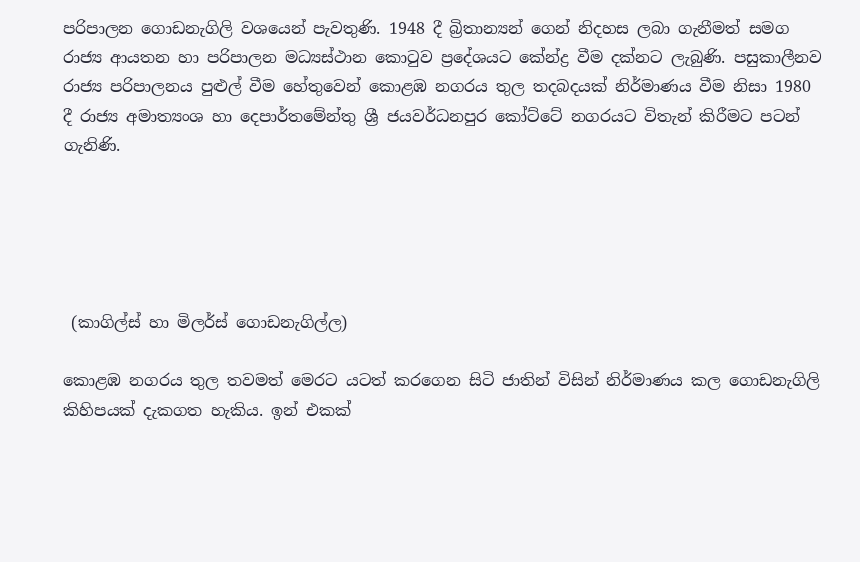පරිපාලන ගොඩනැගිලි වශයෙන් පැවතුණි. 1948 දී බ්‍රිතාන්‍යන් ගෙන් නිදහස ලබා ගැනීමත් සමග රාජ්‍ය ආයතන හා පරිපාලන මධ්‍යස්ථාන කොටුව ප්‍රදේශයට කේන්ද්‍ර වීම දක්නට ලැබුණි. පසුකාලීනව රාජ්‍ය පරිපාලනය පුළුල් වීම හේතුවෙන් කොළඹ නගරය තුල තදබදයක් නිර්මාණය වීම නිසා 1980 දී රාජ්‍ය අමාත්‍යංශ හා දෙපාර්තමේන්තු ශ්‍රී ජයවර්ධනපුර කෝට්ටේ නගරයට විතැන් කිරීමට පටන් ගැනිණි.





 (කාගිල්ස් හා මිලර්ස් ගොඩනැගිල්ල)

කොළඹ නගරය තුල තවමත් මෙරට යටත් කරගෙන සිටි ජාතින් විසින් නිර්මාණය කල ගොඩනැගිලි කිහිපයක් දැකගත හැකිය. ඉන් එකක්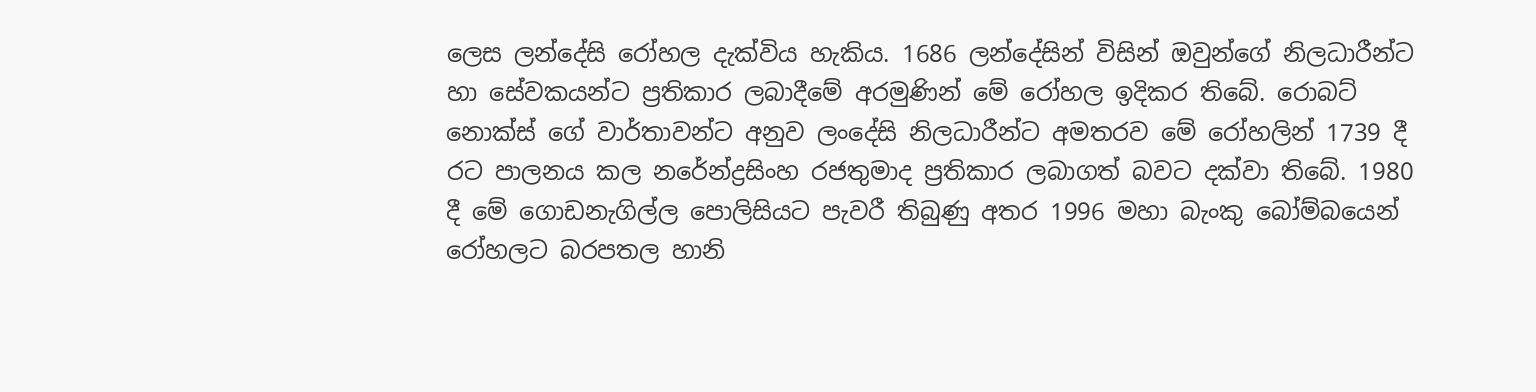ලෙස ලන්දේසි රෝහල දැක්විය හැකිය. 1686 ලන්දේසින් විසින් ඔවුන්ගේ නිලධාරීන්ට හා සේවකයන්ට ප්‍රතිකාර ලබාදීමේ අරමුණින් මේ රෝහල ඉදිකර තිබේ. රොබට් නොක්ස් ගේ වාර්තාවන්ට අනුව ලංදේසි නිලධාරීන්ට අමතරව මේ රෝහලින් 1739 දී රට පාලනය කල නරේන්ද්‍රසිංහ රජතුමාද ප්‍රතිකාර ලබාගත් බවට දක්වා තිබේ. 1980 දී මේ ගොඩනැගිල්ල පොලිසියට පැවරී තිබුණු අතර 1996 මහා බැංකු බෝම්බයෙන් රෝහලට බරපතල හානි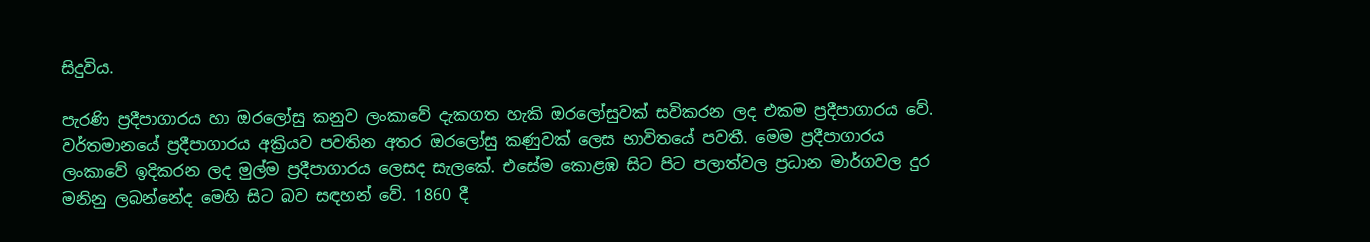සිදුවිය.

පැරණි ප්‍රදීපාගාරය හා ඔරලෝසු කනුව ලංකාවේ දැකගත හැකි ඔරලෝසුවක් සවිකරන ලද එකම ප්‍රදීපාගාරය වේ. වර්තමානයේ ප්‍රදීපාගාරය අක්‍රියව පවතින අතර ඔරලෝසු කණුවක් ලෙස භාවිතයේ පවතී. මෙම ප්‍රදීපාගාරය ලංකාවේ ඉදිකරන ලද මුල්ම ප්‍රදීපාගාරය ලෙසද සැලකේ. එසේම කොළඹ සිට පිට පලාත්වල ප්‍රධාන මාර්ගවල දුර මනිනු ලබන්නේද මෙහි සිට බව සඳහන් වේ. 1860 දී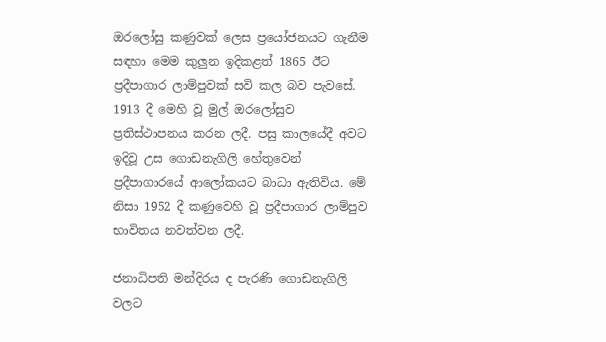ඔරලෝසු කණුවක් ලෙස ප්‍රයෝජනයට ගැනීම සඳහා මෙම කුලුන ඉදිකළත් 1865 ඊට ප්‍රදීපාගාර ලාම්පුවක් සවි කල බව පැවසේ. 1913 දී මෙහි වූ මුල් ඔරලෝසුව ප්‍රතිස්ථාපනය කරන ලදී. පසු කාලයේදී අවට ඉදිවූ උස ගොඩනැගිලි හේතුවෙන් ප්‍රදීපාගාරයේ ආලෝකයට බාධා ඇතිවිය. මේ නිසා 1952 දී කණුවෙහි වූ ප්‍රදීපාගාර ලාම්පුව භාවිතය නවත්වන ලදී.

ජනාධිපති මන්දිරය ද පැරණි ගොඩනැගිලි වලට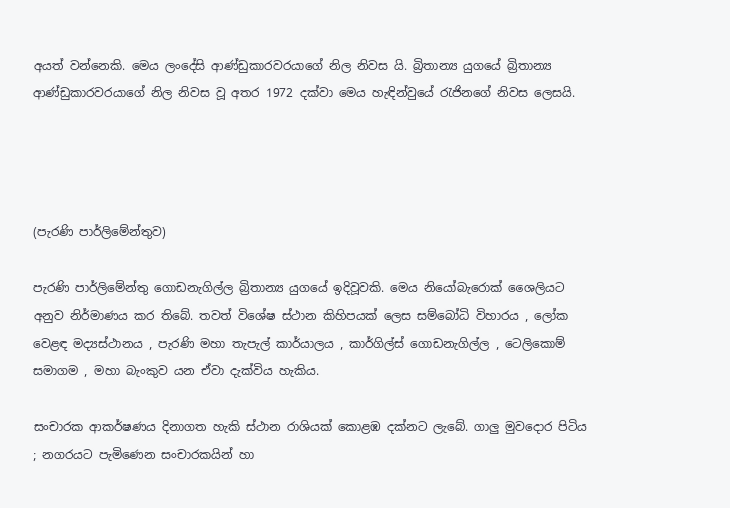අයත් වන්නෙකි. මෙය ලංදේසි ආණ්ඩුකාරවරයාගේ නිල නිවස යි. බ්‍රිතාන්‍ය යුගයේ බ්‍රිතාන්‍ය ආණ්ඩුකාරවරයාගේ නිල නිවස වූ අතර 1972 දක්වා මෙය හැඳින්වුයේ රැජිනගේ නිවස ලෙසයි.




(පැරණි පාර්ලිමේන්තුව)

පැරණි පාර්ලිමේන්තු ගොඩනැගිල්ල බ්‍රිතාන්‍ය යුගයේ ඉදිවූවකි. මෙය නියෝබැරොක් ශෛලියට අනුව නිර්මාණය කර තිබේ. තවත් විශේෂ ස්ථාන කිහිපයක් ලෙස සම්බෝධි විහාරය , ලෝක වෙළඳ මද්‍යස්ථානය , පැරණි මහා තැපැල් කාර්යාලය , කාර්ගිල්ස් ගොඩනැගිල්ල , ටෙලිකොම් සමාගම , මහා බැංකුව යන ඒවා දැක්විය හැකිය.

සංචාරක ආකර්ෂණය දිනාගත හැකි ස්ථාන රාශියක් කොළඹ දක්නට ලැබේ. ගාලු මුවදොර පිටිය ; නගරයට පැමිණෙන සංචාරකයින් හා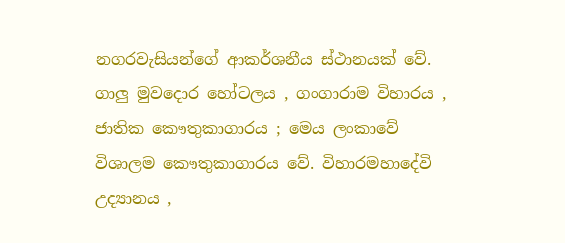නගරවැසියන්ගේ ආකර්ශනීය ස්ථානයක් වේ. ගාලු මුවදොර හෝටලය , ගංගාරාම විහාරය , ජාතික කෞතුකාගාරය ; මෙය ලංකාවේ විශාලම කෞතුකාගාරය වේ. විහාරමහාදේවි උද්‍යානය ,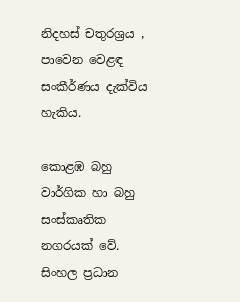නිදහස් චතුරශ්‍රය , පාවෙන වෙළඳ සංකීර්ණය දැක්විය හැකිය.

කොළඹ බහු වාර්ගික හා බහු සංස්කෘතික නගරයක් වේ. සිංහල ප්‍රධාන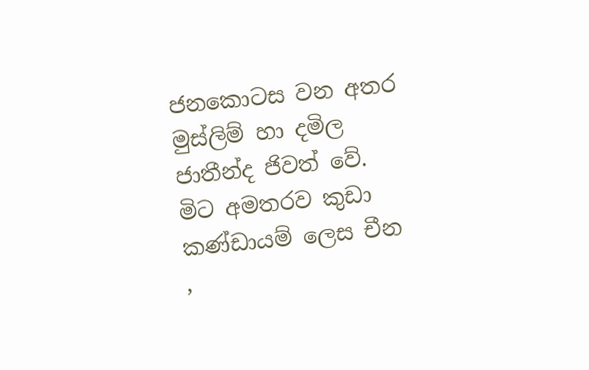ජනකොටස වන අතර මුස්ලිම් හා දමිල ජාතීන්ද ජිවත් වේ. මිට අමතරව කුඩා කණ්ඩායම් ලෙස චීන ,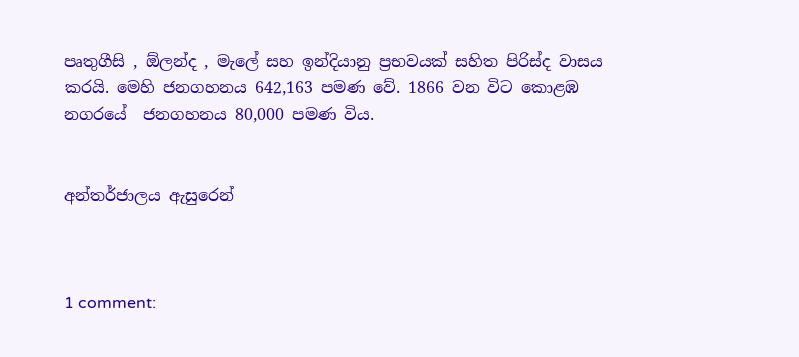පෘතුගීසි , ඕලන්ද , මැලේ සහ ඉන්දියානු ප්‍රභවයක් සහිත පිරිස්ද වාසය කරයි. මෙහි ජනගහනය 642,163 පමණ වේ. 1866 වන විට කොළඹ නගරයේ  ජනගහනය 80,000 පමණ විය.


අන්තර්ජාලය ඇසුරෙන්



1 comment: